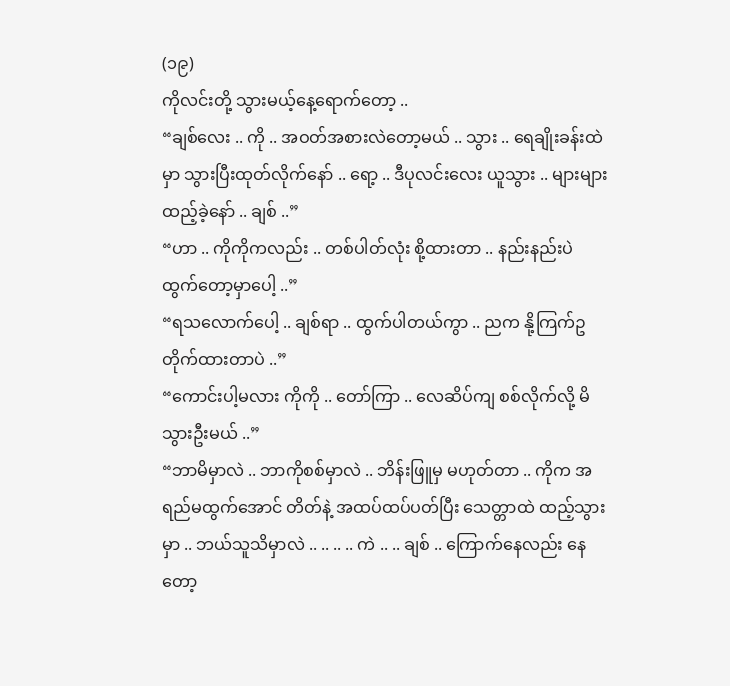(၁၉)
ကိုလင်းတို့ သွားမယ့်နေ့ရောက်တော့ ..
“ချစ်လေး .. ကို .. အဝတ်အစားလဲတော့မယ် .. သွား .. ရေချိုးခန်းထဲမှာ သွားပြီးထုတ်လိုက်နော် .. ရော့ .. ဒီပုလင်းလေး ယူသွား .. များများထည့်ခဲ့နော် .. ချစ် ..”
“ဟာ .. ကိုကိုကလည်း .. တစ်ပါတ်လုံး စို့ထားတာ .. နည်းနည်းပဲ ထွက်တော့မှာပေါ့ ..”
“ရသလောက်ပေါ့ .. ချစ်ရာ .. ထွက်ပါတယ်ကွာ .. ညက နို့ကြက်ဥ တိုက်ထားတာပဲ ..”
“ကောင်းပါ့မလား ကိုကို .. တော်ကြာ .. လေဆိပ်ကျ စစ်လိုက်လို့ မိသွားဦးမယ် ..”
“ဘာမိမှာလဲ .. ဘာကိုစစ်မှာလဲ .. ဘိန်းဖြူမှ မဟုတ်တာ .. ကိုက အရည်မထွက်အောင် တိတ်နဲ့ အထပ်ထပ်ပတ်ပြီး သေတ္တာထဲ ထည့်သွားမှာ .. ဘယ်သူသိမှာလဲ .. .. .. .. ကဲ .. .. ချစ် .. ကြောက်နေလည်း နေတော့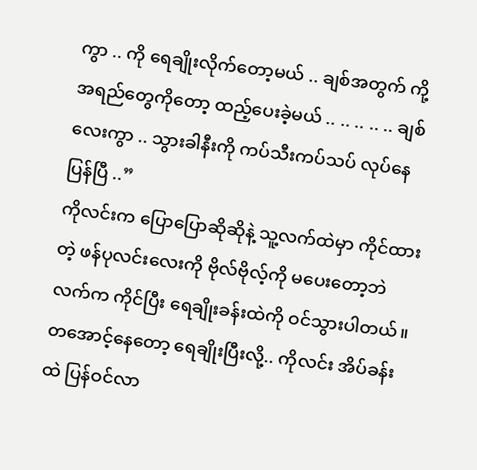ကွာ .. ကို ရေချိုးလိုက်တော့မယ် .. ချစ်အတွက် ကို့ အရည်တွေကိုတော့ ထည့်ပေးခဲ့မယ် .. .. .. .. .. ချစ်လေးကွာ .. သွားခါနီးကို ကပ်သီးကပ်သပ် လုပ်နေပြန်ပြီ ..”
ကိုလင်းက ပြောပြောဆိုဆိုနဲ့ သူ့လက်ထဲမှာ ကိုင်ထားတဲ့ ဖန်ပုလင်းလေးကို ဗိုလ်ဗိုလ့်ကို မပေးတော့ဘဲ လက်က ကိုင်ပြီး ရေချိုးခန်းထဲကို ဝင်သွားပါတယ်။
တအောင့်နေတော့ ရေချိုးပြီးလို့.. ကိုလင်း အိပ်ခန်းထဲ ပြန်ဝင်လာ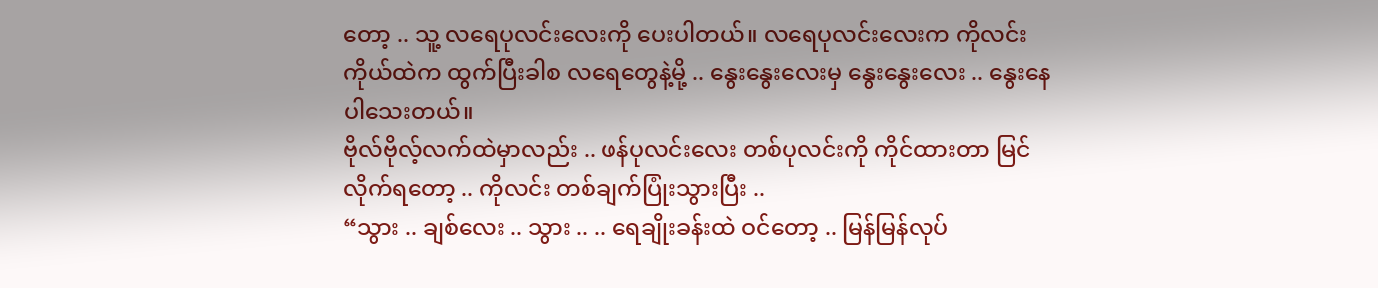တော့ .. သူ့ လရေပုလင်းလေးကို ပေးပါတယ်။ လရေပုလင်းလေးက ကိုလင်း ကိုယ်ထဲက ထွက်ပြီးခါစ လရေတွေနဲ့မို့ .. နွေးနွေးလေးမှ နွေးနွေးလေး .. နွေးနေပါသေးတယ်။
ဗိုလ်ဗိုလ့်လက်ထဲမှာလည်း .. ဖန်ပုလင်းလေး တစ်ပုလင်းကို ကိုင်ထားတာ မြင်လိုက်ရတော့ .. ကိုလင်း တစ်ချက်ပြုံးသွားပြီး ..
“သွား .. ချစ်လေး .. သွား .. .. ရေချိုးခန်းထဲ ဝင်တော့ .. မြန်မြန်လုပ်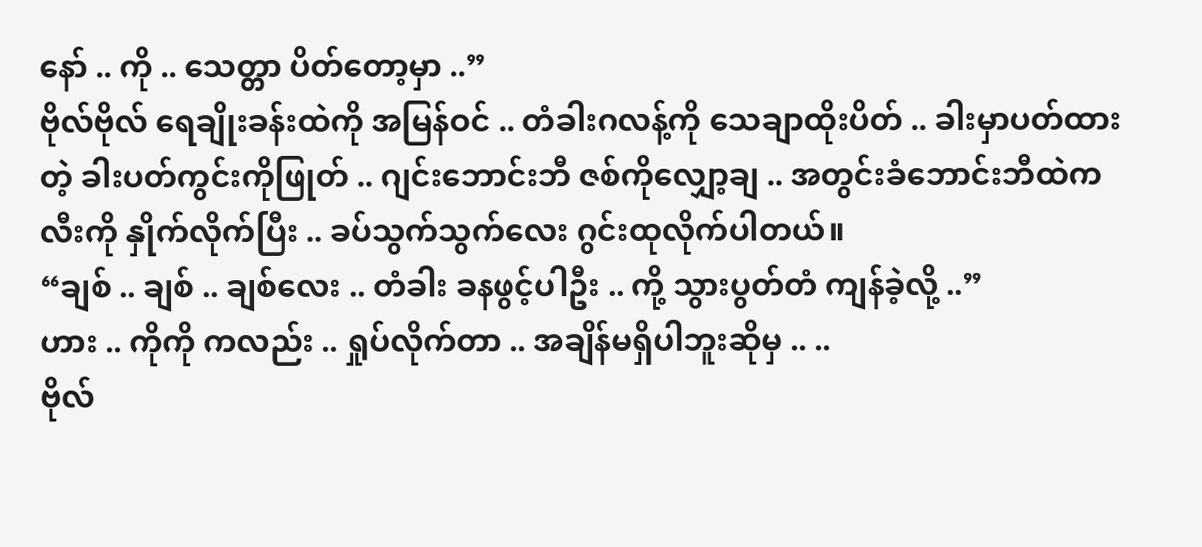နော် .. ကို .. သေတ္တာ ပိတ်တော့မှာ ..”
ဗိုလ်ဗိုလ် ရေချိုးခန်းထဲကို အမြန်ဝင် .. တံခါးဂလန့်ကို သေချာထိုးပိတ် .. ခါးမှာပတ်ထားတဲ့ ခါးပတ်ကွင်းကိုဖြုတ် .. ဂျင်းဘောင်းဘီ ဇစ်ကိုလျှော့ချ .. အတွင်းခံဘောင်းဘီထဲက လီးကို နှိုက်လိုက်ပြီး .. ခပ်သွက်သွက်လေး ဂွင်းထုလိုက်ပါတယ်။
“ချစ် .. ချစ် .. ချစ်လေး .. တံခါး ခနဖွင့်ပါဦး .. ကို့ သွားပွတ်တံ ကျန်ခဲ့လို့ ..”
ဟား .. ကိုကို ကလည်း .. ရှုပ်လိုက်တာ .. အချိန်မရှိပါဘူးဆိုမှ .. ..
ဗိုလ်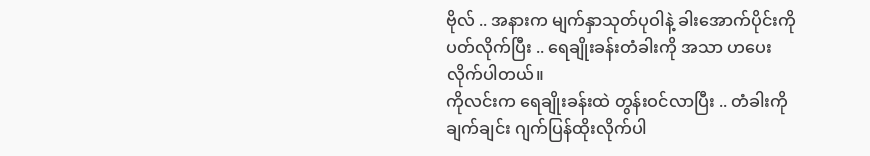ဗိုလ် .. အနားက မျက်နှာသုတ်ပုဝါနဲ့ ခါးအောက်ပိုင်းကို ပတ်လိုက်ပြီး .. ရေချိုးခန်းတံခါးကို အသာ ဟပေးလိုက်ပါတယ်။
ကိုလင်းက ရေချိုးခန်းထဲ တွန်းဝင်လာပြီး .. တံခါးကို ချက်ချင်း ဂျက်ပြန်ထိုးလိုက်ပါ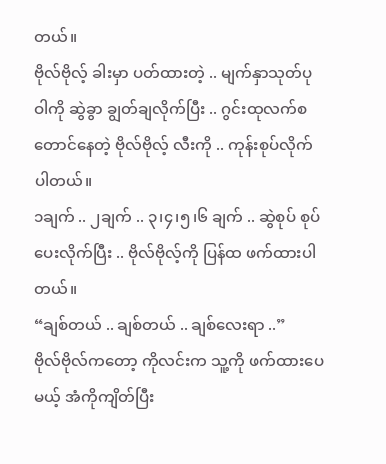တယ်။
ဗိုလ်ဗိုလ့် ခါးမှာ ပတ်ထားတဲ့ .. မျက်နှာသုတ်ပုဝါကို ဆွဲခွာ ချွတ်ချလိုက်ပြီး .. ဂွင်းထုလက်စ တောင်နေတဲ့ ဗိုလ်ဗိုလ့် လီးကို .. ကုန်းစုပ်လိုက်ပါတယ်။
၁ချက် .. ၂ချက် .. ၃၊၄၊၅၊၆ ချက် .. ဆွဲစုပ် စုပ်ပေးလိုက်ပြီး .. ဗိုလ်ဗိုလ့်ကို ပြန်ထ ဖက်ထားပါတယ်။
“ချစ်တယ် .. ချစ်တယ် .. ချစ်လေးရာ ..”
ဗိုလ်ဗိုလ်ကတော့ ကိုလင်းက သူ့ကို ဖက်ထားပေမယ့် အံကိုကျိတ်ပြီး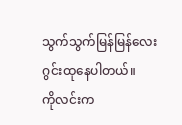သွက်သွက်မြန်မြန်လေး ဂွင်းထုနေပါတယ်။
ကိုလင်းက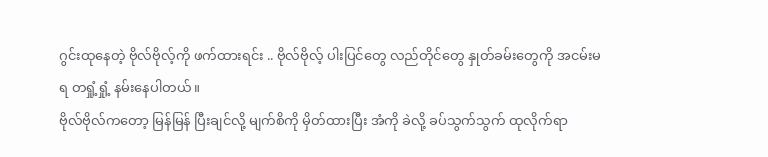ဂွင်းထုနေတဲ့ ဗိုလ်ဗိုလ့်ကို ဖက်ထားရင်း .. ဗိုလ်ဗိုလ့် ပါးပြင်တွေ လည်တိုင်တွေ နှုတ်ခမ်းတွေကို အငမ်းမရ တရှုံ့ရှုံ့ နမ်းနေပါတယ်။
ဗိုလ်ဗိုလ်ကတော့ မြန်မြန် ပြီးချင်လို့ မျက်စိကို မှိတ်ထားပြီး အံကို ခဲလို့ ခပ်သွက်သွက် ထုလိုက်ရာ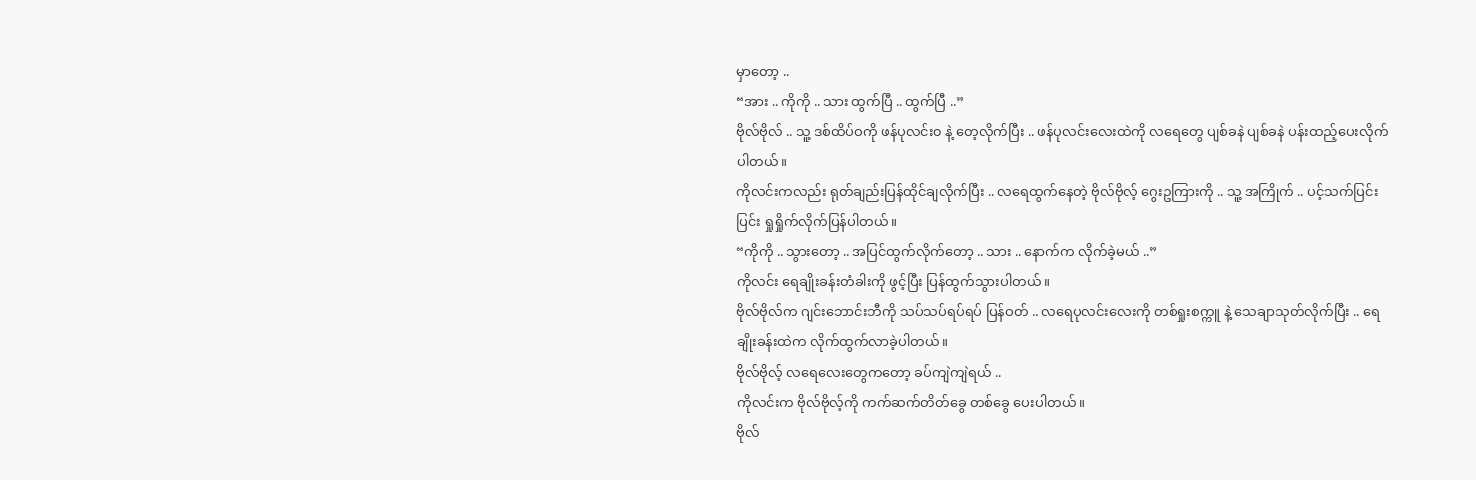မှာတော့ ..
“အား .. ကိုကို .. သား ထွက်ပြီ .. ထွက်ပြီ ..”
ဗိုလ်ဗိုလ် .. သူ့ ဒစ်ထိပ်ဝကို ဖန်ပုလင်း၀ နဲ့ တေ့လိုက်ပြီး .. ဖန်ပုလင်းလေးထဲကို လရေတွေ ပျစ်ခနဲ ပျစ်ခနဲ ပန်းထည့်ပေးလိုက်ပါတယ်။
ကိုလင်းကလည်း ရုတ်ချည်းပြန်ထိုင်ချလိုက်ပြီး .. လရေထွက်နေတဲ့ ဗိုလ်ဗိုလ့် ဂွေးဥကြားကို .. သူ့ အကြိုက် .. ပင့်သက်ပြင်းပြင်း ရှုရှိုက်လိုက်ပြန်ပါတယ်။
“ကိုကို .. သွားတော့ .. အပြင်ထွက်လိုက်တော့ .. သား .. နောက်က လိုက်ခဲ့မယ် ..”
ကိုလင်း ရေချိုးခန်းတံခါးကို ဖွင့်ပြီး ပြန်ထွက်သွားပါတယ်။
ဗိုလ်ဗိုလ်က ဂျင်းဘောင်းဘီကို သပ်သပ်ရပ်ရပ် ပြန်ဝတ် .. လရေပုလင်းလေးကို တစ်ရှုးစက္ကူ နဲ့ သေချာသုတ်လိုက်ပြီး .. ရေချိုးခန်းထဲက လိုက်ထွက်လာခဲ့ပါတယ်။
ဗိုလ်ဗိုလ့် လရေလေးတွေကတော့ ခပ်ကျဲကျဲရယ် ..
ကိုလင်းက ဗိုလ်ဗိုလ့်ကို ကက်ဆက်တိတ်ခွေ တစ်ခွေ ပေးပါတယ်။
ဗိုလ်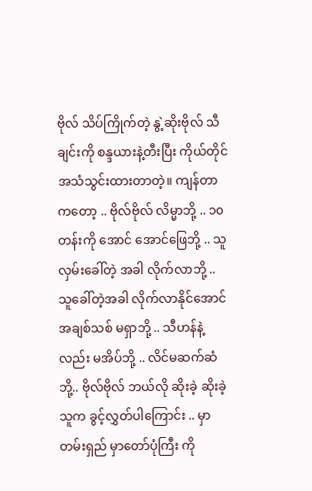ဗိုလ် သိပ်ကြိုက်တဲ့ နွဲ့ဆိုးဗိုလ် သီချင်းကို စန္ဒယားနဲ့တီးပြီး ကိုယ်တိုင် အသံသွင်းထားတာတဲ့။ ကျန်တာကတော့ .. ဗိုလ်ဗိုလ် လိမ္မာဘို့ .. ၁၀တန်းကို အောင် အောင်ဖြေဘို့ .. သူ လှမ်းခေါ်တဲ့ အခါ လိုက်လာဘို့ .. သူခေါ်တဲ့အခါ လိုက်လာနိုင်အောင် အချစ်သစ် မရှာဘို့ .. သီဟန်နဲ့လည်း မအိပ်ဘို့ .. လိင်မဆက်ဆံဘို့.. ဗိုလ်ဗိုလ် ဘယ်လို ဆိုးခဲ့ ဆိုးခဲ့ သူက ခွင့်လွှတ်ပါကြောင်း .. မှာတမ်းရှည် မှာတော်ပုံကြီး ကို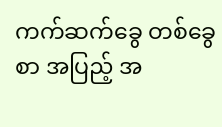ကက်ဆက်ခွေ တစ်ခွေစာ အပြည့် အ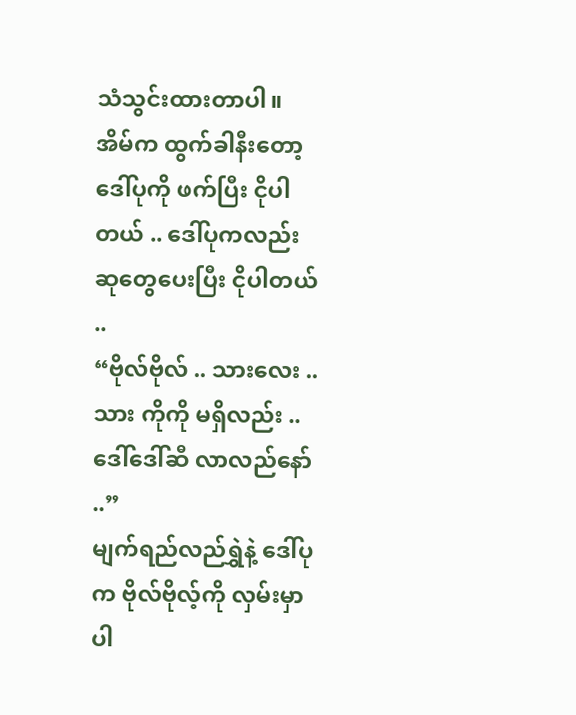သံသွင်းထားတာပါ။
အိမ်က ထွက်ခါနီးတော့ ဒေါ်ပုကို ဖက်ပြီး ငိုပါတယ် .. ဒေါ်ပုကလည်း ဆုတွေပေးပြီး ငိုပါတယ် ..
“ဗိုလ်ဗိုလ် .. သားလေး .. သား ကိုကို မရှိလည်း .. ဒေါ်ဒေါ်ဆီ လာလည်နော် ..”
မျက်ရည်လည်ရွှဲနဲ့ ဒေါ်ပုက ဗိုလ်ဗိုလ့်ကို လှမ်းမှာပါ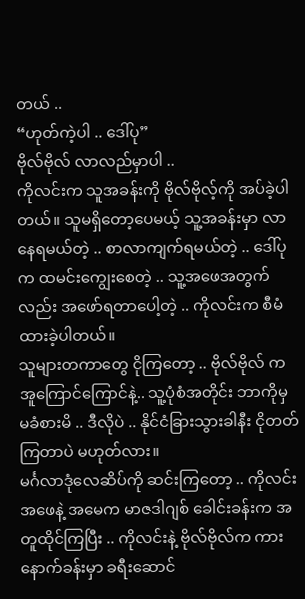တယ် ..
“ဟုတ်ကဲ့ပါ .. ဒေါ်ပု”
ဗိုလ်ဗိုလ် လာလည်မှာပါ ..
ကိုလင်းက သူအခန်းကို ဗိုလ်ဗိုလ့်ကို အပ်ခဲ့ပါတယ်။ သူမရှိတော့ပေမယ့် သူ့အခန်းမှာ လာနေရမယ်တဲ့ .. စာလာကျက်ရမယ်တဲ့ .. ဒေါ်ပုက ထမင်းကျွေးစေတဲ့ .. သူ့အဖေအတွက်လည်း အဖော်ရတာပေါ့တဲ့ .. ကိုလင်းက စီမံထားခဲ့ပါတယ်။
သူများတကာတွေ ငိုကြတော့ .. ဗိုလ်ဗိုလ် က အူကြောင်ကြောင်နဲ့.. သူ့ပုံစံအတိုင်း ဘာကိုမှ မခံစားမိ .. ဒီလိုပဲ .. နိုင်ငံခြားသွားခါနီး ငိုတတ်ကြတာပဲ မဟုတ်လား။
မင်္ဂလာဒုံလေဆိပ်ကို ဆင်းကြတော့ .. ကိုလင်း အဖေနဲ့ အမေက မာဇဒါဂျစ် ခေါင်းခန်းက အတူထိုင်ကြပြီး .. ကိုလင်းနဲ့ ဗိုလ်ဗိုလ်က ကားနောက်ခန်းမှာ ခရီးဆောင်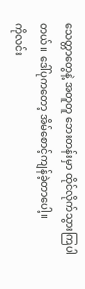သေတ္တာတွေနဲ့ အတူတူ ဘေးတန်းမှာ ထိုင်လိုက်သွားကြပါတယ်။ ဒေါ်ပုကတော့ အိမ်စောင့်ကျန်ခဲ့တာပေါ့။
ကိုလင်း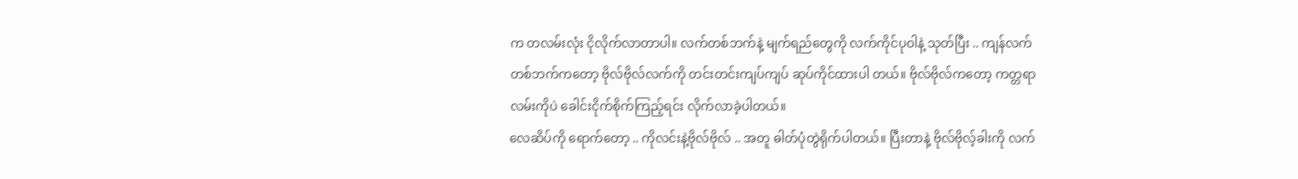က တလမ်းလုံး ငိုလိုက်လာတာပါ။ လက်တစ်ဘက်နဲ့ မျက်ရည်တွေကို လက်ကိုင်ပုဝါနဲ့ သုတ်ပြီး .. ကျန်လက်တစ်ဘက်ကတော့ ဗိုလ်ဗိုလ်လက်ကို တင်းတင်းကျပ်ကျပ် ဆုပ်ကိုင်ထားပါ တယ်။ ဗိုလ်ဗိုလ်ကတော့ ကတ္တရာလမ်းကိုပဲ ခေါင်းငိုက်စိုက်ကြည့်ရင်း လိုက်လာခဲ့ပါတယ်။
လေဆိပ်ကို ရောက်တော့ .. ကိုလင်းနဲ့ဗိုလ်ဗိုလ် .. အတူ ဓါတ်ပုံတွဲရိုက်ပါတယ်။ ပြီးတာနဲ့ ဗိုလ်ဗိုလ့်ခါးကို လက်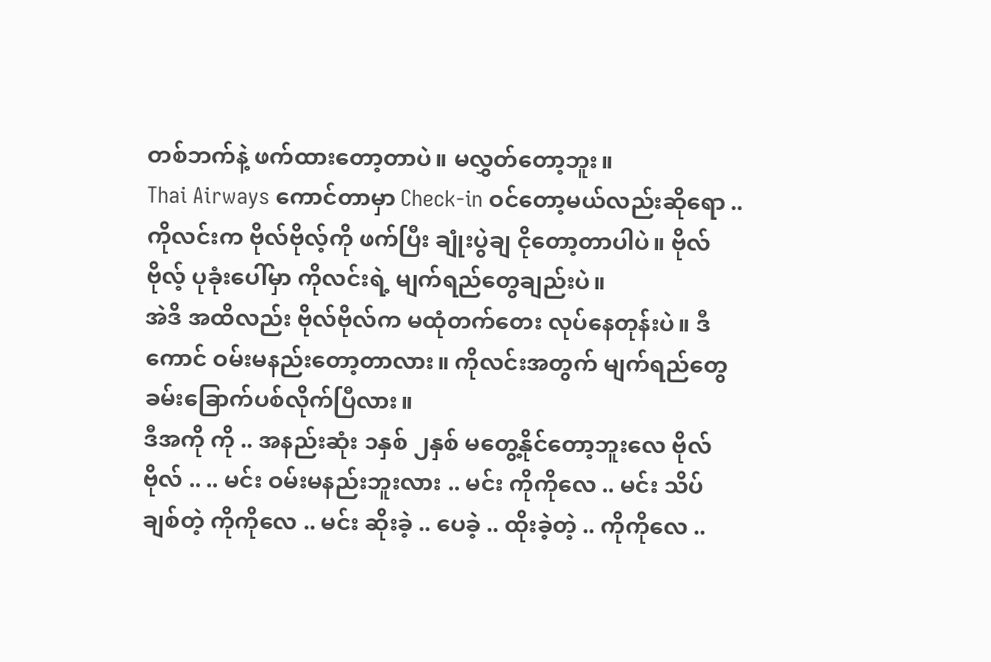တစ်ဘက်နဲ့ ဖက်ထားတော့တာပဲ။ မလွှတ်တော့ဘူး။
Thai Airways ကောင်တာမှာ Check-in ဝင်တော့မယ်လည်းဆိုရော .. ကိုလင်းက ဗိုလ်ဗိုလ့်ကို ဖက်ပြီး ချုံးပွဲချ ငိုတော့တာပါပဲ။ ဗိုလ်ဗိုလ့် ပုခုံးပေါ်မှာ ကိုလင်းရဲ့ မျက်ရည်တွေချည်းပဲ။
အဲဒိ အထိလည်း ဗိုလ်ဗိုလ်က မထုံတက်တေး လုပ်နေတုန်းပဲ။ ဒီကောင် ဝမ်းမနည်းတော့တာလား။ ကိုလင်းအတွက် မျက်ရည်တွေ ခမ်းခြောက်ပစ်လိုက်ပြီလား။
ဒီအကို ကို .. အနည်းဆုံး ၁နှစ် ၂နှစ် မတွေ့နိုင်တော့ဘူးလေ ဗိုလ်ဗိုလ် .. .. မင်း ဝမ်းမနည်းဘူးလား .. မင်း ကိုကိုလေ .. မင်း သိပ်ချစ်တဲ့ ကိုကိုလေ .. မင်း ဆိုးခဲ့ .. ပေခဲ့ .. ထိုးခဲ့တဲ့ .. ကိုကိုလေ ..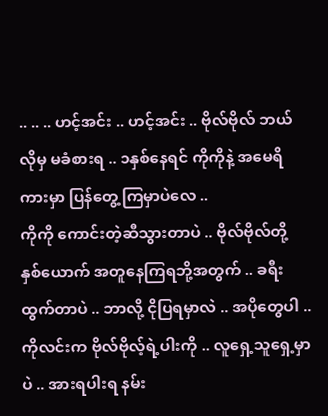.. .. .. ဟင့်အင်း .. ဟင့်အင်း .. ဗိုလ်ဗိုလ် ဘယ်လိုမှ မခံစားရ .. ၁နှစ်နေရင် ကိုကိုနဲ့ အမေရိကားမှာ ပြန်တွေ့ကြမှာပဲလေ ..
ကိုကို ကောင်းတဲ့ဆီသွားတာပဲ .. ဗိုလ်ဗိုလ်တို့ နှစ်ယောက် အတူနေကြရဘို့အတွက် .. ခရီးထွက်တာပဲ .. ဘာလို့ ငိုပြရမှာလဲ .. အပိုတွေပါ ..
ကိုလင်းက ဗိုလ်ဗိုလ့်ရဲ့ပါးကို .. လူရှေ့သူရှေ့မှာပဲ .. အားရပါးရ နမ်း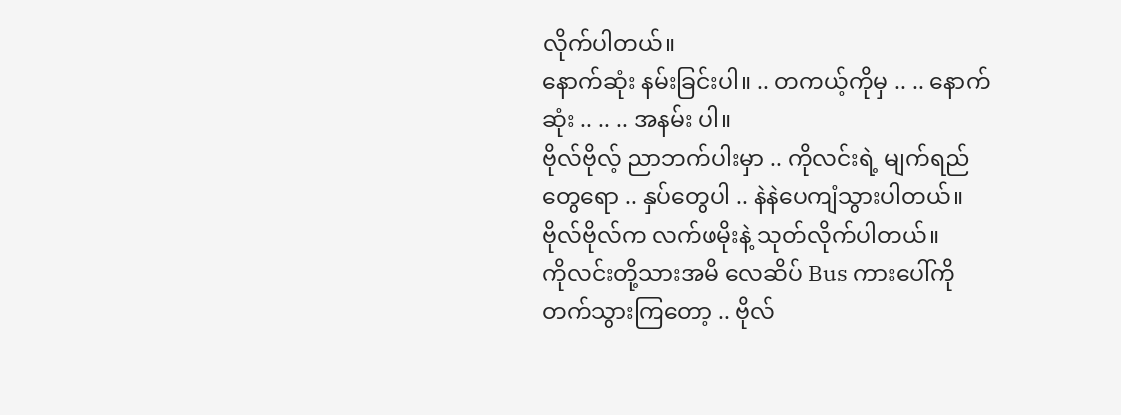လိုက်ပါတယ်။
နောက်ဆုံး နမ်းခြင်းပါ။ .. တကယ့်ကိုမှ .. .. နောက်ဆုံး .. .. .. အနမ်း ပါ။
ဗိုလ်ဗိုလ့် ညာဘက်ပါးမှာ .. ကိုလင်းရဲ့ မျက်ရည်တွေရော .. နှပ်တွေပါ .. နဲနဲပေကျံသွားပါတယ်။ ဗိုလ်ဗိုလ်က လက်ဖမိုးနဲ့ သုတ်လိုက်ပါတယ်။
ကိုလင်းတို့သားအမိ လေဆိပ် Bus ကားပေါ်ကို တက်သွားကြတော့ .. ဗိုလ်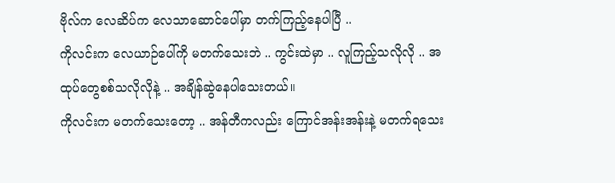ဗိုလ်က လေဆိပ်က လေသာဆောင်ပေါ်မှာ တက်ကြည့်နေပါပြီ ..
ကိုလင်းက လေယာဉ်ပေါ်ကို မတက်သေးဘဲ .. ကွင်းထဲမှာ .. လူကြည့်သလိုလို .. အထုပ်တွေစစ်သလိုလိုနဲ့ .. အချိန်ဆွဲနေပါသေးတယ်။
ကိုလင်းက မတက်သေးတော့ .. အန်တီကလည်း ကြောင်အန်းအန်းနဲ့ မတက်ရသေး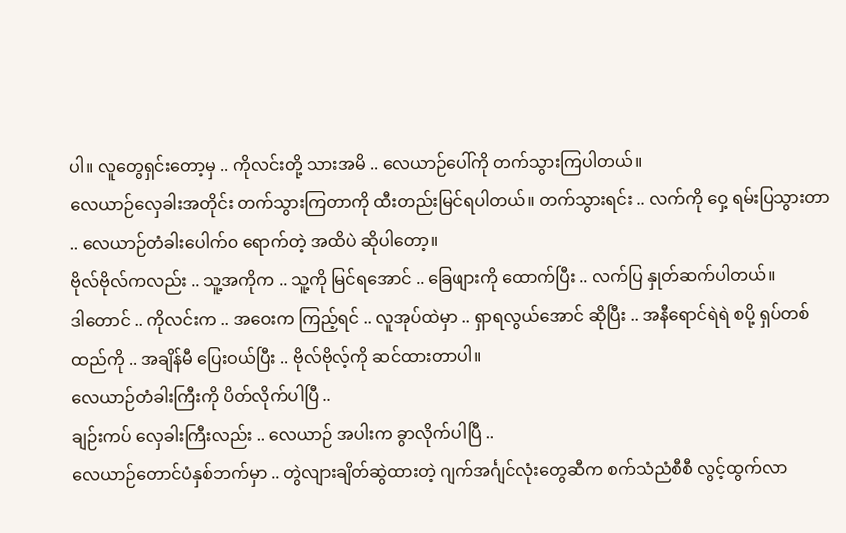ပါ။ လူတွေရှင်းတော့မှ .. ကိုလင်းတို့ သားအမိ .. လေယာဉ်ပေါ်ကို တက်သွားကြပါတယ်။
လေယာဉ်လှေခါးအတိုင်း တက်သွားကြတာကို ထီးတည်းမြင်ရပါတယ်။ တက်သွားရင်း .. လက်ကို ဝှေ့ ရမ်းပြသွားတာ .. လေယာဉ်တံခါးပေါက်၀ ရောက်တဲ့ အထိပဲ ဆိုပါတော့။
ဗိုလ်ဗိုလ်ကလည်း .. သူ့အကိုက .. သူ့ကို မြင်ရအောင် .. ခြေဖျားကို ထောက်ပြီး .. လက်ပြ နှုတ်ဆက်ပါတယ်။
ဒါတောင် .. ကိုလင်းက .. အဝေးက ကြည့်ရင် .. လူအုပ်ထဲမှာ .. ရှာရလွယ်အောင် ဆိုပြီး .. အနီရောင်ရဲရဲ စပို့ ရှပ်တစ်ထည်ကို .. အချိန်မီ ပြေးဝယ်ပြီး .. ဗိုလ်ဗိုလ့်ကို ဆင်ထားတာပါ။
လေယာဉ်တံခါးကြီးကို ပိတ်လိုက်ပါပြီ ..
ချဉ်းကပ် လှေခါးကြီးလည်း .. လေယာဉ် အပါးက ခွာလိုက်ပါပြီ ..
လေယာဉ်တောင်ပံနှစ်ဘက်မှာ .. တွဲလျားချိတ်ဆွဲထားတဲ့ ဂျက်အင်္ဂျင်လုံးတွေဆီက စက်သံညံစီစီ လွင့်ထွက်လာ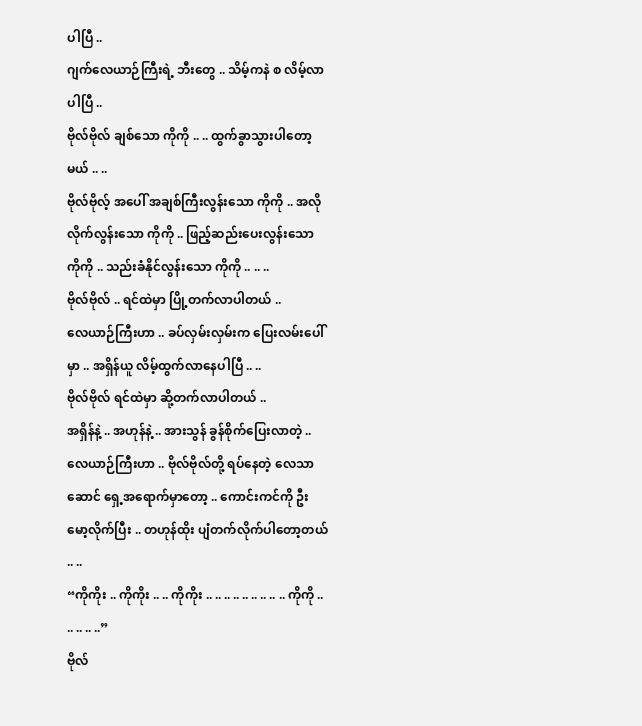ပါပြီ ..
ဂျက်လေယာဉ်ကြီးရဲ့ ဘီးတွေ .. သိမ့်ကနဲ စ လိမ့်လာပါပြီ ..
ဗိုလ်ဗိုလ် ချစ်သော ကိုကို .. .. ထွက်ခွာသွားပါတော့မယ် .. ..
ဗိုလ်ဗိုလ့် အပေါ် အချစ်ကြီးလွန်းသော ကိုကို .. အလိုလိုက်လွန်းသော ကိုကို .. ဖြည့်ဆည်းပေးလွန်းသော ကိုကို .. သည်းခံနိုင်လွန်းသော ကိုကို .. .. ..
ဗိုလ်ဗိုလ် .. ရင်ထဲမှာ ပြို့တက်လာပါတယ် ..
လေယာဉ်ကြီးဟာ .. ခပ်လှမ်းလှမ်းက ပြေးလမ်းပေါ်မှာ .. အရှိန်ယူ လိမ့်ထွက်လာနေပါပြီ .. ..
ဗိုလ်ဗိုလ် ရင်ထဲမှာ ဆို့တက်လာပါတယ် ..
အရှိန်နဲ့ .. အဟုန်နဲ့ .. အားသွန် ခွန်စိုက်ပြေးလာတဲ့ .. လေယာဉ်ကြီးဟာ .. ဗိုလ်ဗိုလ်တို့ ရပ်နေတဲ့ လေသာဆောင် ရှေ့အရောက်မှာတော့ .. ကောင်းကင်ကို ဦးမော့လိုက်ပြီး .. တဟုန်ထိုး ပျံတက်လိုက်ပါတော့တယ် .. ..
“ကိုကိုး .. ကိုကိုး .. .. ကိုကိုး .. .. .. .. .. .. .. .. .. ကိုကို .. .. .. .. ..”
ဗိုလ်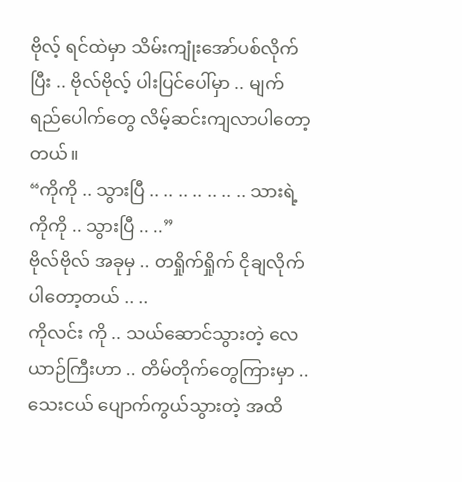ဗိုလ့် ရင်ထဲမှာ သိမ်းကျုံးအော်ပစ်လိုက်ပြီး .. ဗိုလ်ဗိုလ့် ပါးပြင်ပေါ်မှာ .. မျက်ရည်ပေါက်တွေ လိမ့်ဆင်းကျလာပါတော့တယ်။
“ကိုကို .. သွားပြီ .. .. .. .. .. .. .. သားရဲ့ ကိုကို .. သွားပြီ .. ..”
ဗိုလ်ဗိုလ် အခုမှ .. တရှိုက်ရှိုက် ငိုချလိုက်ပါတော့တယ် .. ..
ကိုလင်း ကို .. သယ်ဆောင်သွားတဲ့ လေယာဉ်ကြီးဟာ .. တိမ်တိုက်တွေကြားမှာ .. သေးငယ် ပျောက်ကွယ်သွားတဲ့ အထိ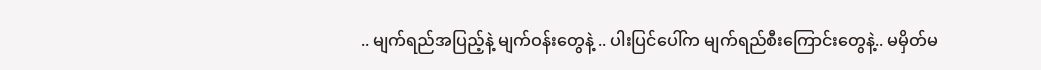.. မျက်ရည်အပြည့်နဲ့ မျက်ဝန်းတွေနဲ့ .. ပါးပြင်ပေါ်က မျက်ရည်စီးကြောင်းတွေနဲ့.. မမှိတ်မ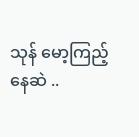သုန် မော့ကြည့်နေဆဲ ..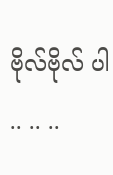ဗိုလ်ဗိုလ် ပါ .. .. ..